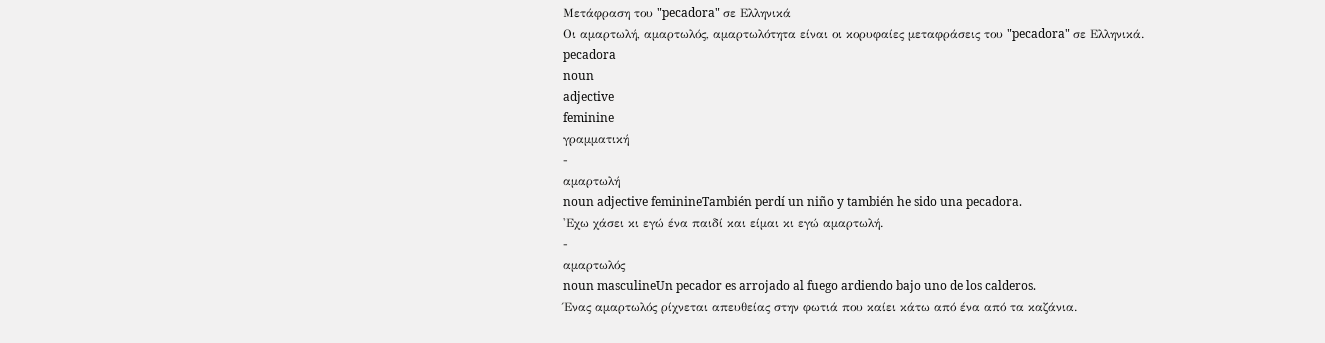Μετάφραση του "pecadora" σε Ελληνικά
Οι αμαρτωλή, αμαρτωλός, αμαρτωλότητα είναι οι κορυφαίες μεταφράσεις του "pecadora" σε Ελληνικά.
pecadora
noun
adjective
feminine
γραμματική
-
αμαρτωλή
noun adjective feminineTambién perdí un niño y también he sido una pecadora.
'Εχω χάσει κι εγώ ένα παιδί και είμαι κι εγώ αμαρτωλή.
-
αμαρτωλός
noun masculineUn pecador es arrojado al fuego ardiendo bajo uno de los calderos.
Ένας αμαρτωλός ρίχνεται απευθείας στην φωτιά που καίει κάτω από ένα από τα καζάνια.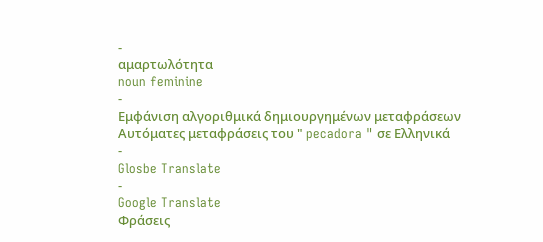-
αμαρτωλότητα
noun feminine
-
Εμφάνιση αλγοριθμικά δημιουργημένων μεταφράσεων
Αυτόματες μεταφράσεις του " pecadora " σε Ελληνικά
-
Glosbe Translate
-
Google Translate
Φράσεις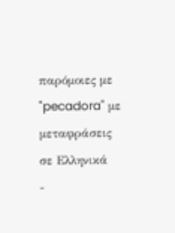παρόμοιες με "pecadora" με μεταφράσεις σε Ελληνικά
-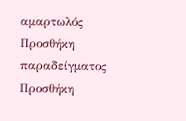αμαρτωλός
Προσθήκη παραδείγματος
Προσθήκη